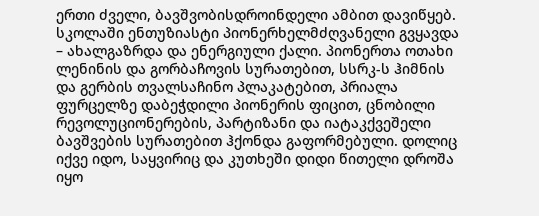ერთი ძველი, ბავშვობისდროინდელი ამბით დავიწყებ.
სკოლაში ენთუზიასტი პიონერხელმძღვანელი გვყავდა – ახალგაზრდა და ენერგიული ქალი. პიონერთა ოთახი ლენინის და გორბაჩოვის სურათებით, სსრკ-ს ჰიმნის და გერბის თვალსაჩინო პლაკატებით, პრიალა ფურცელზე დაბეჭდილი პიონერის ფიცით, ცნობილი რევოლუციონერების, პარტიზანი და იატაკქვეშელი ბავშვების სურათებით ჰქონდა გაფორმებული. დოლიც იქვე იდო, საყვირიც და კუთხეში დიდი წითელი დროშა იყო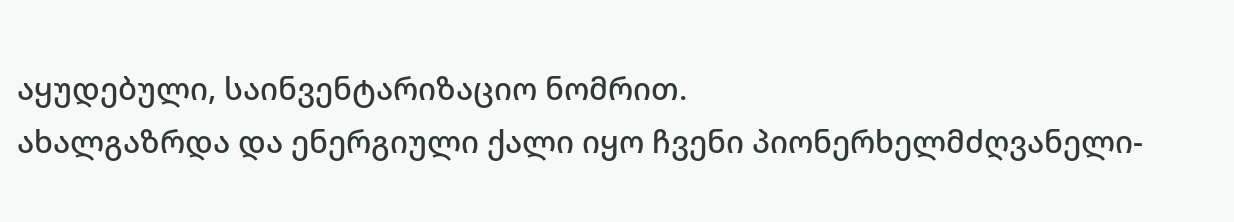აყუდებული, საინვენტარიზაციო ნომრით.
ახალგაზრდა და ენერგიული ქალი იყო ჩვენი პიონერხელმძღვანელი-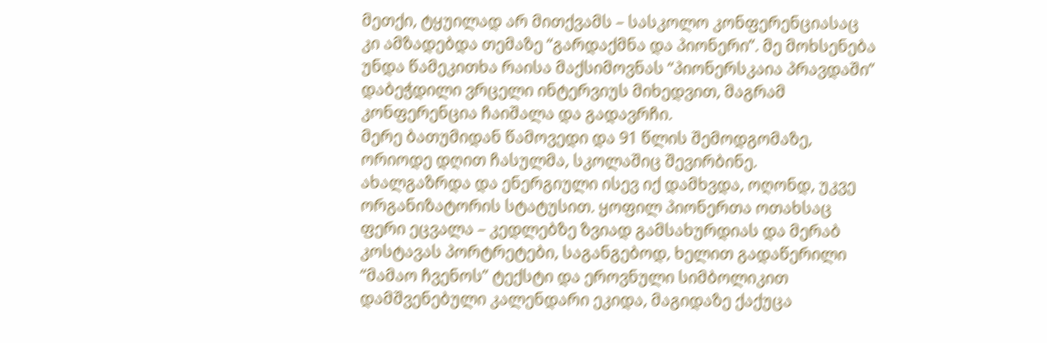მეთქი, ტყუილად არ მითქვამს – სასკოლო კონფერენციასაც კი ამზადებდა თემაზე “გარდაქმნა და პიონერი”. მე მოხსენება უნდა წამეკითხა რაისა მაქსიმოვნას “პიონერსკაია პრავდაში” დაბეჭდილი ვრცელი ინტერვიუს მიხედვით, მაგრამ კონფერენცია ჩაიშალა და გადავრჩი.
მერე ბათუმიდან წამოვედი და 91 წლის შემოდგომაზე, ორიოდე დღით ჩასულმა, სკოლაშიც შევირბინე.
ახალგაზრდა და ენერგიული ისევ იქ დამხვდა, ოღონდ, უკვე ორგანიზატორის სტატუსით. ყოფილ პიონერთა ოთახსაც ფერი ეცვალა – კედლებზე ზვიად გამსახურდიას და მერაბ კოსტავას პორტრეტები, საგანგებოდ, ხელით გადაწერილი “მამაო ჩვენოს” ტექსტი და ეროვნული სიმბოლიკით დამშვენებული კალენდარი ეკიდა, მაგიდაზე ქაქუცა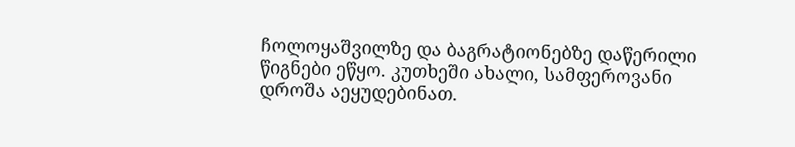ჩოლოყაშვილზე და ბაგრატიონებზე დაწერილი წიგნები ეწყო. კუთხეში ახალი, სამფეროვანი დროშა აეყუდებინათ.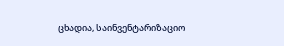ცხადია, საინვენტარიზაციო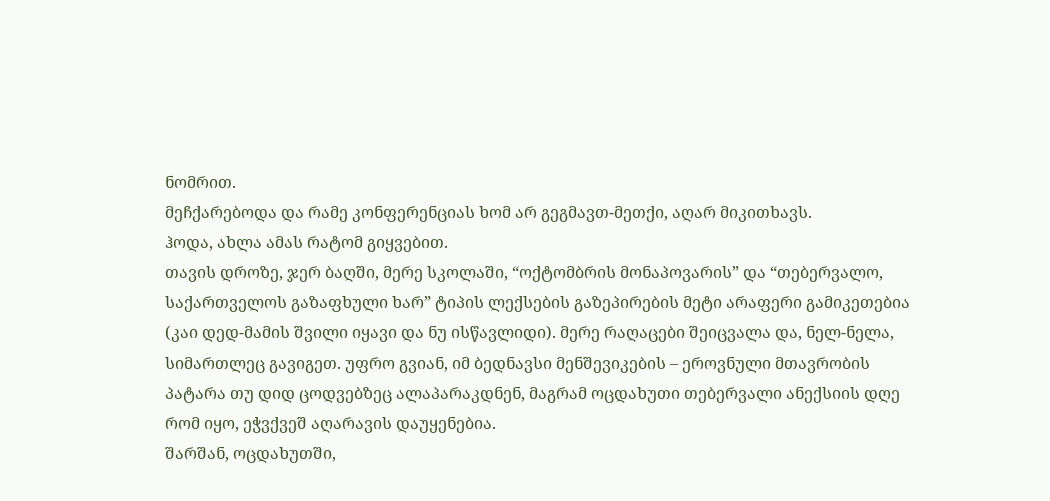ნომრით.
მეჩქარებოდა და რამე კონფერენციას ხომ არ გეგმავთ-მეთქი, აღარ მიკითხავს.
ჰოდა, ახლა ამას რატომ გიყვებით.
თავის დროზე, ჯერ ბაღში, მერე სკოლაში, “ოქტომბრის მონაპოვარის” და “თებერვალო, საქართველოს გაზაფხული ხარ” ტიპის ლექსების გაზეპირების მეტი არაფერი გამიკეთებია (კაი დედ-მამის შვილი იყავი და ნუ ისწავლიდი). მერე რაღაცები შეიცვალა და, ნელ-ნელა, სიმართლეც გავიგეთ. უფრო გვიან, იმ ბედნავსი მენშევიკების – ეროვნული მთავრობის პატარა თუ დიდ ცოდვებზეც ალაპარაკდნენ, მაგრამ ოცდახუთი თებერვალი ანექსიის დღე რომ იყო, ეჭვქვეშ აღარავის დაუყენებია.
შარშან, ოცდახუთში,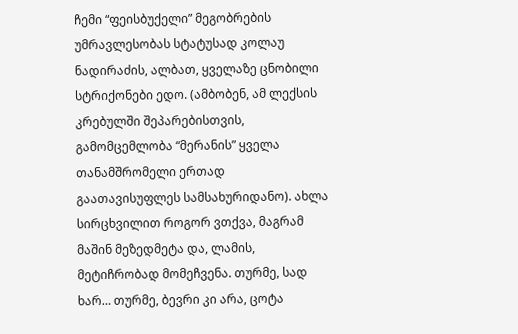ჩემი “ფეისბუქელი” მეგობრების უმრავლესობას სტატუსად კოლაუ ნადირაძის, ალბათ, ყველაზე ცნობილი სტრიქონები ედო. (ამბობენ, ამ ლექსის კრებულში შეპარებისთვის, გამომცემლობა “მერანის” ყველა თანამშრომელი ერთად გაათავისუფლეს სამსახურიდანო). ახლა სირცხვილით როგორ ვთქვა, მაგრამ მაშინ მეზედმეტა და, ლამის, მეტიჩრობად მომეჩვენა. თურმე, სად ხარ… თურმე, ბევრი კი არა, ცოტა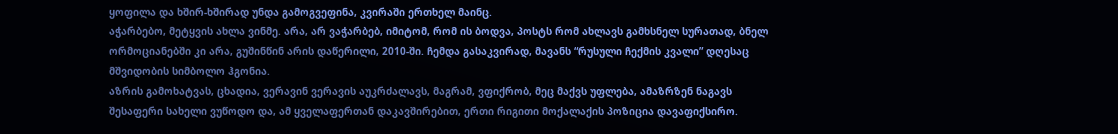ყოფილა და ხშირ-ხშირად უნდა გამოგვეფინა, კვირაში ერთხელ მაინც.
აჭარბებო, მეტყვის ახლა ვინმე. არა, არ ვაჭარბებ, იმიტომ, რომ ის ბოდვა, პოსტს რომ ახლავს გამხსნელ სურათად, ბნელ ორმოციანებში კი არა, გუშინწინ არის დაწერილი, 2010-ში. ჩემდა გასაკვირად, მავანს “რუსული ჩექმის კვალი” დღესაც მშვიდობის სიმბოლო ჰგონია.
აზრის გამოხატვას, ცხადია, ვერავინ ვერავის აუკრძალავს, მაგრამ, ვფიქრობ, მეც მაქვს უფლება, ამაზრზენ ნაგავს შესაფერი სახელი ვუწოდო და, ამ ყველაფერთან დაკავშირებით, ერთი რიგითი მოქალაქის პოზიცია დავაფიქსირო.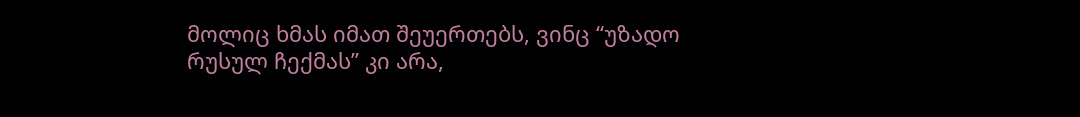მოლიც ხმას იმათ შეუერთებს, ვინც “უზადო რუსულ ჩექმას” კი არა,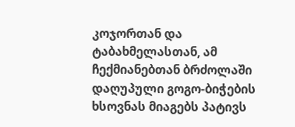კოჯორთან და ტაბახმელასთან, ამ ჩექმიანებთან ბრძოლაში დაღუპული გოგო-ბიჭების ხსოვნას მიაგებს პატივს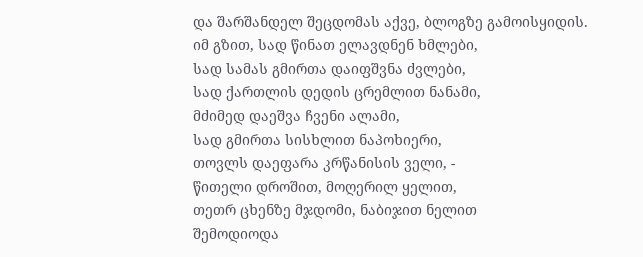და შარშანდელ შეცდომას აქვე, ბლოგზე გამოისყიდის.
იმ გზით, სად წინათ ელავდნენ ხმლები,
სად სამას გმირთა დაიფშვნა ძვლები,
სად ქართლის დედის ცრემლით ნანამი,
მძიმედ დაეშვა ჩვენი ალამი,
სად გმირთა სისხლით ნაპოხიერი,
თოვლს დაეფარა კრწანისის ველი, -
წითელი დროშით, მოღერილ ყელით,
თეთრ ცხენზე მჯდომი, ნაბიჯით ნელით
შემოდიოდა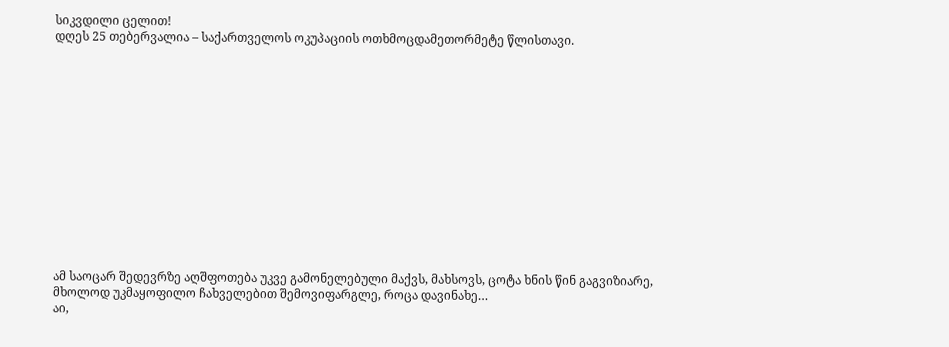სიკვდილი ცელით!
დღეს 25 თებერვალია – საქართველოს ოკუპაციის ოთხმოცდამეთორმეტე წლისთავი.














ამ საოცარ შედევრზე აღშფოთება უკვე გამონელებული მაქვს, მახსოვს, ცოტა ხნის წინ გაგვიზიარე, მხოლოდ უკმაყოფილო ჩახველებით შემოვიფარგლე, როცა დავინახე…
აი,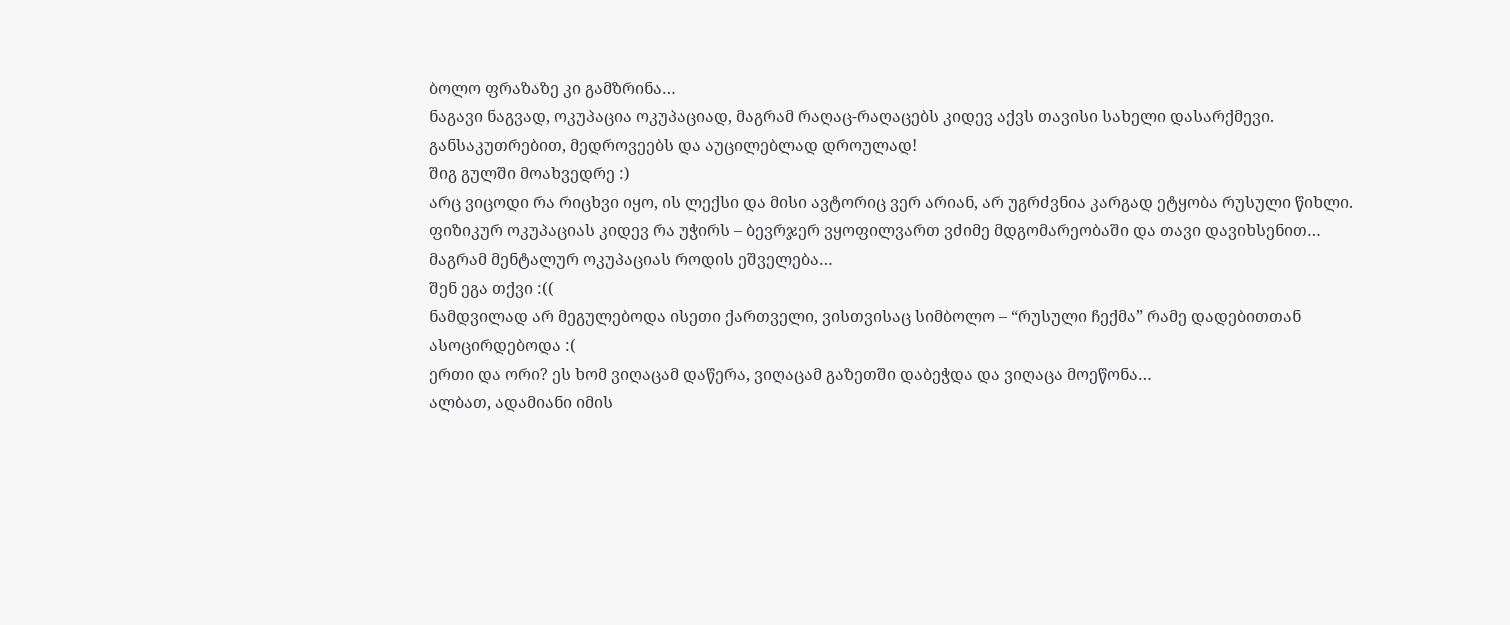ბოლო ფრაზაზე კი გამზრინა…
ნაგავი ნაგვად, ოკუპაცია ოკუპაციად, მაგრამ რაღაც-რაღაცებს კიდევ აქვს თავისი სახელი დასარქმევი. განსაკუთრებით, მედროვეებს და აუცილებლად დროულად!
შიგ გულში მოახვედრე :)
არც ვიცოდი რა რიცხვი იყო, ის ლექსი და მისი ავტორიც ვერ არიან, არ უგრძვნია კარგად ეტყობა რუსული წიხლი.
ფიზიკურ ოკუპაციას კიდევ რა უჭირს – ბევრჯერ ვყოფილვართ ვძიმე მდგომარეობაში და თავი დავიხსენით… მაგრამ მენტალურ ოკუპაციას როდის ეშველება…
შენ ეგა თქვი :((
ნამდვილად არ მეგულებოდა ისეთი ქართველი, ვისთვისაც სიმბოლო – “რუსული ჩექმა” რამე დადებითთან ასოცირდებოდა :(
ერთი და ორი? ეს ხომ ვიღაცამ დაწერა, ვიღაცამ გაზეთში დაბეჭდა და ვიღაცა მოეწონა…
ალბათ, ადამიანი იმის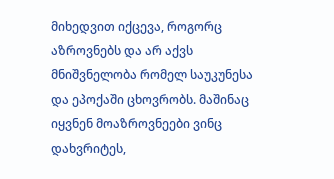მიხედვით იქცევა, როგორც აზროვნებს და არ აქვს მნიშვნელობა რომელ საუკუნესა და ეპოქაში ცხოვრობს. მაშინაც იყვნენ მოაზროვნეები ვინც დახვრიტეს,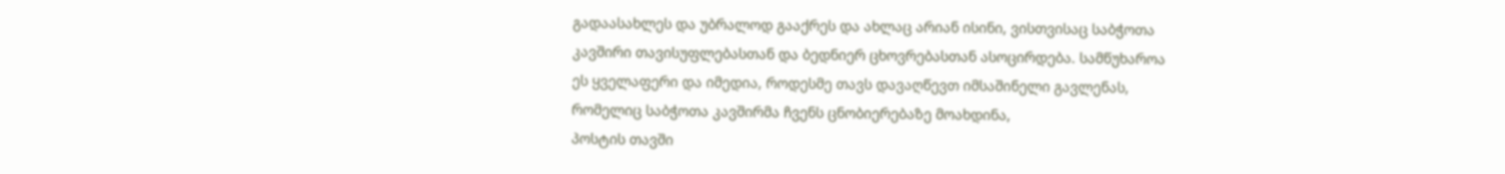გადაასახლეს და უბრალოდ გააქრეს და ახლაც არიან ისინი, ვისთვისაც საბჭოთა კავშირი თავისუფლებასთან და ბედნიერ ცხოვრებასთან ასოცირდება. სამწუხაროა ეს ყველაფერი და იმედია, როდესმე თავს დავაღწევთ იმსაშინელი გავლენას, რომელიც საბჭოთა კავშირმა ჩვენს ცნობიერებაზე მოახდინა,
პოსტის თავში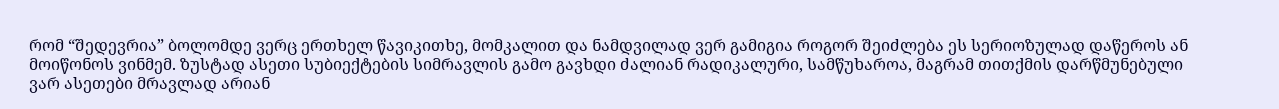რომ “შედევრია” ბოლომდე ვერც ერთხელ წავიკითხე, მომკალით და ნამდვილად ვერ გამიგია როგორ შეიძლება ეს სერიოზულად დაწეროს ან მოიწონოს ვინმემ. ზუსტად ასეთი სუბიექტების სიმრავლის გამო გავხდი ძალიან რადიკალური, სამწუხაროა, მაგრამ თითქმის დარწმუნებული ვარ ასეთები მრავლად არიან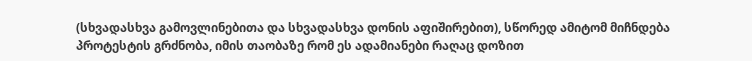(სხვადასხვა გამოვლინებითა და სხვადასხვა დონის აფიშირებით), სწორედ ამიტომ მიჩნდება პროტესტის გრძნობა, იმის თაობაზე რომ ეს ადამიანები რაღაც დოზით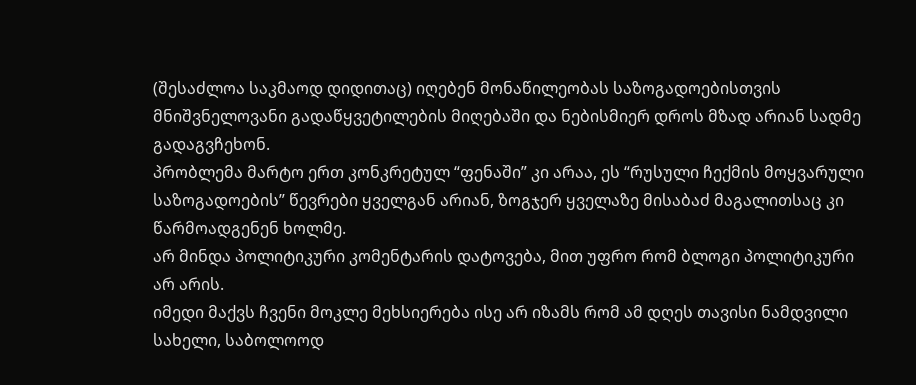(შესაძლოა საკმაოდ დიდითაც) იღებენ მონაწილეობას საზოგადოებისთვის მნიშვნელოვანი გადაწყვეტილების მიღებაში და ნებისმიერ დროს მზად არიან სადმე გადაგვჩეხონ.
პრობლემა მარტო ერთ კონკრეტულ “ფენაში” კი არაა, ეს “რუსული ჩექმის მოყვარული საზოგადოების” წევრები ყველგან არიან, ზოგჯერ ყველაზე მისაბაძ მაგალითსაც კი წარმოადგენენ ხოლმე.
არ მინდა პოლიტიკური კომენტარის დატოვება, მით უფრო რომ ბლოგი პოლიტიკური არ არის.
იმედი მაქვს ჩვენი მოკლე მეხსიერება ისე არ იზამს რომ ამ დღეს თავისი ნამდვილი სახელი, საბოლოოდ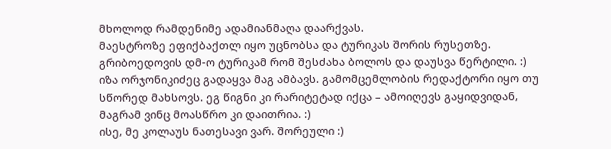მხოლოდ რამდენიმე ადამიანმაღა დაარქვას.
მაესტროზე ეფიქბაქთლ იყო უცნობსა და ტურიკას შორის რუსეთზე.
გრიბოედოვის დმ-ო ტურიკამ რომ შესძახა ბოლოს და დაუსვა წერტილი. :)
იზა ორჯონიკიძეც გადაყვა მაგ ამბავს. გამომცემლობის რედაქტორი იყო თუ სწორედ მახსოვს. ეგ წიგნი კი რარიტეტად იქცა – ამოიღევს გაყიდვიდან, მაგრამ ვინც მოასწრო კი დაითრია. :)
ისე, მე კოლაუს ნათესავი ვარ. შორეული :)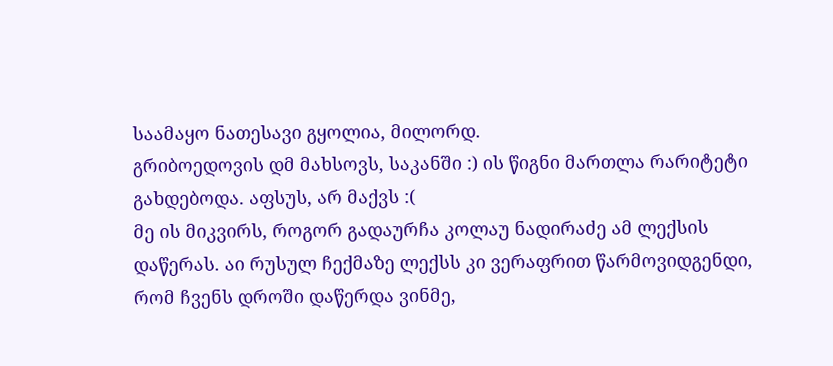საამაყო ნათესავი გყოლია, მილორდ.
გრიბოედოვის დმ მახსოვს, საკანში :) ის წიგნი მართლა რარიტეტი გახდებოდა. აფსუს, არ მაქვს :(
მე ის მიკვირს, როგორ გადაურჩა კოლაუ ნადირაძე ამ ლექსის დაწერას. აი რუსულ ჩექმაზე ლექსს კი ვერაფრით წარმოვიდგენდი, რომ ჩვენს დროში დაწერდა ვინმე,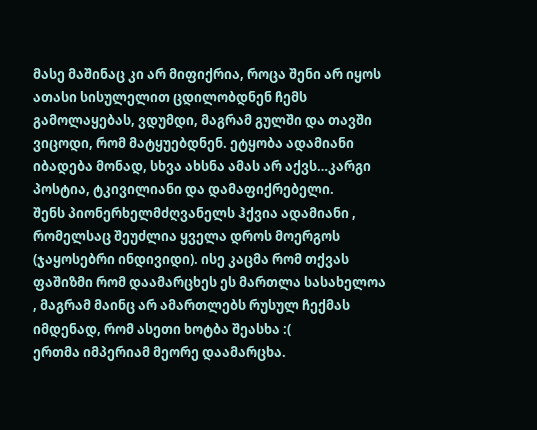მასე მაშინაც კი არ მიფიქრია, როცა შენი არ იყოს ათასი სისულელით ცდილობდნენ ჩემს გამოლაყებას, ვდუმდი, მაგრამ გულში და თავში ვიცოდი, რომ მატყუებდნენ. ეტყობა ადამიანი იბადება მონად, სხვა ახსნა ამას არ აქვს…კარგი პოსტია, ტკივილიანი და დამაფიქრებელი.
შენს პიონერხელმძღვანელს ჰქვია ადამიანი , რომელსაც შეუძლია ყველა დროს მოერგოს (ჯაყოსებრი ინდივიდი). ისე კაცმა რომ თქვას ფაშიზმი რომ დაამარცხეს ეს მართლა სასახელოა , მაგრამ მაინც არ ამართლებს რუსულ ჩექმას იმდენად, რომ ასეთი ხოტბა შეასხა :(
ერთმა იმპერიამ მეორე დაამარცხა.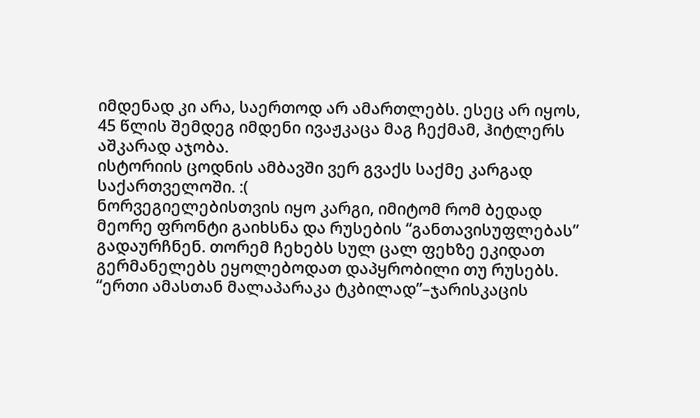იმდენად კი არა, საერთოდ არ ამართლებს. ესეც არ იყოს, 45 წლის შემდეგ იმდენი ივაჟკაცა მაგ ჩექმამ, ჰიტლერს აშკარად აჯობა.
ისტორიის ცოდნის ამბავში ვერ გვაქს საქმე კარგად საქართველოში. :(
ნორვეგიელებისთვის იყო კარგი, იმიტომ რომ ბედად მეორე ფრონტი გაიხსნა და რუსების “განთავისუფლებას” გადაურჩნენ. თორემ ჩეხებს სულ ცალ ფეხზე ეკიდათ გერმანელებს ეყოლებოდათ დაპყრობილი თუ რუსებს.
“ერთი ამასთან მალაპარაკა ტკბილად”–ჯარისკაცის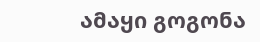ამაყი გოგონა